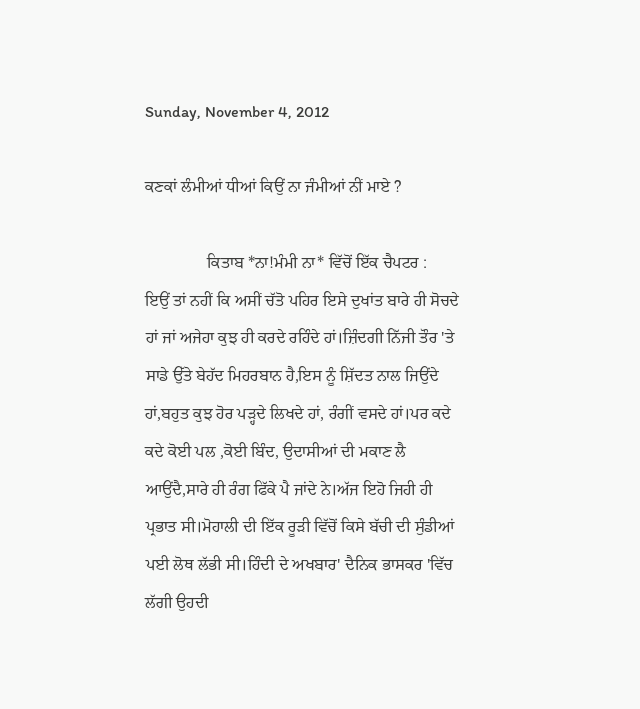Sunday, November 4, 2012

ਕਣਕਾਂ ਲੰਮੀਆਂ ਧੀਆਂ ਕਿਉਂ ਨਾ ਜੰਮੀਆਂ ਨੀਂ ਮਾਏ ?

               ਕਿਤਾਬ *ਨਾ!ਮੰਮੀ ਨਾ* ਵਿੱਚੋਂ ਇੱਕ ਚੈਪਟਰ :
ਇਉਂ ਤਾਂ ਨਹੀਂ ਕਿ ਅਸੀਂ ਚੱਤੋ ਪਹਿਰ ਇਸੇ ਦੁਖਾਂਤ ਬਾਰੇ ਹੀ ਸੋਚਦੇ ਹਾਂ ਜਾਂ ਅਜੇਹਾ ਕੁਝ ਹੀ ਕਰਦੇ ਰਹਿੰਦੇ ਹਾਂ।ਜ਼ਿੰਦਗੀ ਨਿੱਜੀ ਤੌਰ 'ਤੇ ਸਾਡੇ ਉੱਤੇ ਬੇਹੱਦ ਮਿਹਰਬਾਨ ਹੈ,ਇਸ ਨੂੰ ਸ਼ਿੱਦਤ ਨਾਲ ਜਿਉਂਦੇ ਹਾਂ,ਬਹੁਤ ਕੁਝ ਹੋਰ ਪੜ੍ਹਦੇ ਲਿਖਦੇ ਹਾਂ, ਰੰਗੀਂ ਵਸਦੇ ਹਾਂ।ਪਰ ਕਦੇ ਕਦੇ ਕੋਈ ਪਲ ,ਕੋਈ ਬਿੰਦ, ਉਦਾਸੀਆਂ ਦੀ ਮਕਾਣ ਲੈ ਆਉਂਦੈ,ਸਾਰੇ ਹੀ ਰੰਗ ਫਿੱਕੇ ਪੈ ਜਾਂਦੇ ਨੇ।ਅੱਜ ਇਹੋ ਜਿਹੀ ਹੀ ਪ੍ਰਭਾਤ ਸੀ।ਮੋਹਾਲੀ ਦੀ ਇੱਕ ਰੂੜੀ ਵਿੱਚੋਂ ਕਿਸੇ ਬੱਚੀ ਦੀ ਸੁੰਡੀਆਂ ਪਈ ਲੋਥ ਲੱਭੀ ਸੀ।ਹਿੰਦੀ ਦੇ ਅਖਬਾਰ' ਦੈਨਿਕ ਭਾਸਕਰ 'ਵਿੱਚ ਲੱਗੀ ਉਹਦੀ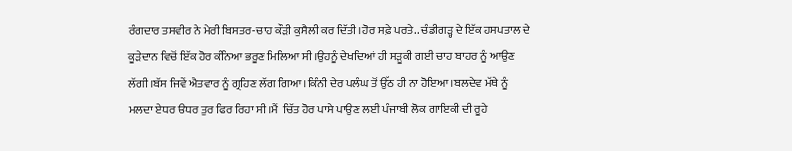ਰੰਗਦਾਰ ਤਸਵੀਰ ਨੇ ਮੇਰੀ ਬਿਸਤਰ-ਚਾਹ ਕੌੜੀ ਕੁਸੈਲੀ ਕਰ ਦਿੱਤੀ।ਹੋਰ ਸਫ਼ੇ ਪਰਤੇ.. ਚੰਡੀਗੜ੍ਹ ਦੇ ਇੱਕ ਹਸਪਤਾਲ ਦੇ ਕੂੜੇਦਾਨ ਵਿਚੋਂ ਇੱਕ ਹੋਰ ਕੰਨਿਆ ਭਰੂਣ ਮਿਲਿਆ ਸੀ।ਉਹਨੂੰ ਦੇਖਦਿਆਂ ਹੀ ਸੜੂਕੀ ਗਈ ਚਾਹ ਬਾਹਰ ਨੂੰ ਆਉਣ ਲੱਗੀ।ਬੱਸ ਜਿਵੇਂ ਐਤਵਾਰ ਨੂੰ ਗ੍ਰਹਿਣ ਲੱਗ ਗਿਆ।ਕਿੰਨੀ ਦੇਰ ਪਲੰਘ ਤੋਂ ਉੱਠ ਹੀ ਨਾ ਹੋਇਆ।ਬਲਦੇਵ ਮੱਥੇ ਨੂੰ ਮਲਦਾ ਏਧਰ ੳਧਰ ਤੁਰ ਫਿਰ ਰਿਹਾ ਸੀ।ਮੈਂ  ਚਿੱਤ ਹੋਰ ਪਾਸੇ ਪਾਉਣ ਲਈ ਪੰਜਾਬੀ ਲੋਕ ਗਾਇਕੀ ਦੀ ਰੂਹੇ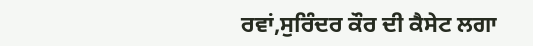ਰਵਾਂ,ਸੁਰਿੰਦਰ ਕੌਰ ਦੀ ਕੈਸੇਟ ਲਗਾ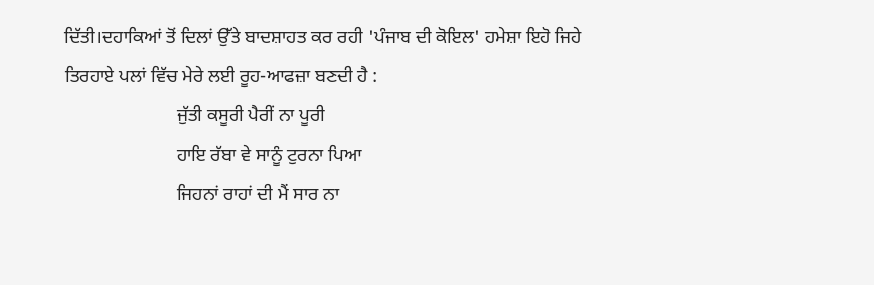ਦਿੱਤੀ।ਦਹਾਕਿਆਂ ਤੋਂ ਦਿਲਾਂ ਉੱਤੇ ਬਾਦਸ਼ਾਹਤ ਕਰ ਰਹੀ 'ਪੰਜਾਬ ਦੀ ਕੋਇਲ' ਹਮੇਸ਼ਾ ਇਹੋ ਜਿਹੇ ਤਿਰਹਾਏ ਪਲਾਂ ਵਿੱਚ ਮੇਰੇ ਲਈ ਰੂਹ-ਆਫਜ਼ਾ ਬਣਦੀ ਹੈ :
                        ਜੁੱਤੀ ਕਸੂਰੀ ਪੈਰੀਂ ਨਾ ਪੂਰੀ
                        ਹਾਇ ਰੱਬਾ ਵੇ ਸਾਨੂੰ ਟੁਰਨਾ ਪਿਆ
                        ਜਿਹਨਾਂ ਰਾਹਾਂ ਦੀ ਮੈਂ ਸਾਰ ਨਾ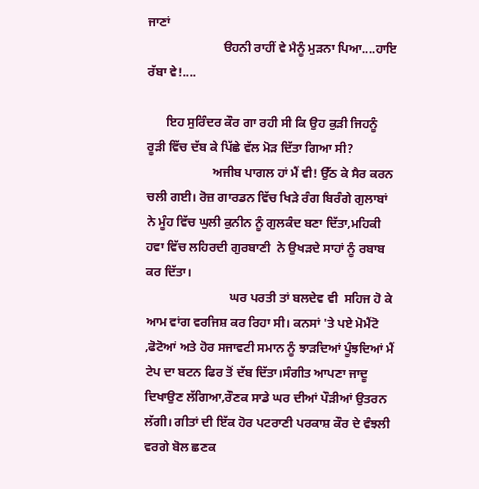ਜਾਣਾਂ
                        ੳਹਨੀ ਰਾਹੀਂ ਵੇ ਮੈਨੂੰ ਮੁੜਨਾ ਪਿਆ....ਹਾਇ ਰੱਬਾ ਵੇ!....

      ਇਹ ਸੁਰਿੰਦਰ ਕੌਰ ਗਾ ਰਹੀ ਸੀ ਕਿ ਉਹ ਕੁੜੀ ਜਿਹਨੂੰ ਰੂੜੀ ਵਿੱਚ ਦੱਬ ਕੇ ਪਿੱਛੇ ਵੱਲ ਮੋੜ ਦਿੱਤਾ ਗਿਆ ਸੀ?
                     ਅਜੀਬ ਪਾਗਲ ਹਾਂ ਮੈਂ ਵੀ! ਉੱਠ ਕੇ ਸੈਰ ਕਰਨ ਚਲੀ ਗਈ। ਰੋਜ਼ ਗਾਰਡਨ ਵਿੱਚ ਖਿੜੇ ਰੰਗ ਬਿਰੰਗੇ ਗੁਲਾਬਾਂ ਨੇ ਮੂੰਹ ਵਿੱਚ ਘੁਲੀ ਕੁਨੀਨ ਨੂੰ ਗੁਲਕੰਦ ਬਣਾ ਦਿੱਤਾ,ਮਹਿਕੀ ਹਵਾ ਵਿੱਚ ਲਹਿਰਦੀ ਗੁਰਬਾਣੀ  ਨੇ ਉਖੜਦੇ ਸਾਹਾਂ ਨੂੰ ਰਬਾਬ ਕਰ ਦਿੱਤਾ।
                           ਘਰ ਪਰਤੀ ਤਾਂ ਬਲਦੇਵ ਵੀ  ਸਹਿਜ ਹੋ ਕੇ ਆਮ ਵਾਂਗ ਵਰਜਿਸ਼ ਕਰ ਰਿਹਾ ਸੀ। ਕਨਸਾਂ 'ਤੇ ਪਏ ਮੋਮੈਂਟੋ ,ਫੋਟੋਆਂ ਅਤੇ ਹੋਰ ਸਜਾਵਟੀ ਸਮਾਨ ਨੂੰ ਝਾੜਦਿਆਂ ਪੂੰਝਦਿਆਂ ਮੈਂ ਟੇਪ ਦਾ ਬਟਨ ਫਿਰ ਤੋਂ ਦੱਬ ਦਿੱਤਾ।ਸੰਗੀਤ ਆਪਣਾ ਜਾਦੂ ਦਿਖਾਉਣ ਲੱਗਿਆ,ਰੌਣਕ ਸਾਡੇ ਘਰ ਦੀਆਂ ਪੌੜੀਆਂ ਉਤਰਨ ਲੱਗੀ। ਗੀਤਾਂ ਦੀ ਇੱਕ ਹੋਰ ਪਟਰਾਣੀ ਪਰਕਾਸ਼ ਕੌਰ ਦੇ ਵੰਝਲੀ ਵਰਗੇ ਬੋਲ ਛਣਕ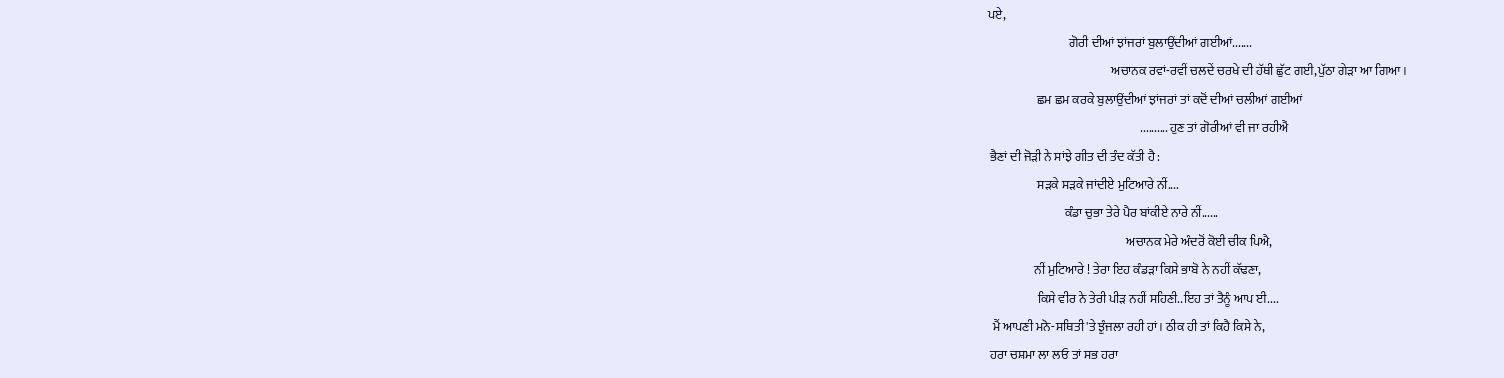ਪਏ,
                                 ਗੋਰੀ ਦੀਆਂ ਝਾਂਜਰਾਂ ਬੁਲਾਉਂਦੀਆਂ ਗਈਆਂ.......
                                                  ਅਚਾਨਕ ਰਵਾਂ-ਰਵੀਂ ਚਲਦੇਂ ਚਰਖੇ ਦੀ ਹੱਥੀ ਛੁੱਟ ਗਈ,ਪੁੱਠਾ ਗੇੜਾ ਆ ਗਿਆ।
                    ਛਮ ਛਮ ਕਰਕੇ ਬੁਲਾਉਂਦੀਆਂ ਝਾਂਜਰਾਂ ਤਾਂ ਕਦੋਂ ਦੀਆਂ ਚਲੀਆਂ ਗਈਆਂ
                                                              .......... ਹੁਣ ਤਾਂ ਗੋਰੀਆਂ ਵੀ ਜਾ ਰਹੀਐਂ
 ਭੈਣਾਂ ਦੀ ਜੋੜੀ ਨੇ ਸਾਂਝੇ ਗੀਤ ਦੀ ਤੰਦ ਕੱਤੀ ਹੈ :
                    ਸੜਕੇ ਸੜਕੇ ਜਾਂਦੀਏ ਮੁਟਿਆਰੇ ਨੀਂ....
                               ਕੰਡਾ ਚੁਭਾ ਤੇਰੇ ਪੈਰ ਬਾਂਕੀਏ ਨਾਰੇ ਨੀਂ......
                                                        ਅਚਾਨਕ ਮੇਰੇ ਅੰਦਰੋਂ ਕੋਈ ਚੀਕ ਪਿਐ,
                   ਨੀਂ ਮੁਟਿਆਰੇ ! ਤੇਰਾ ਇਹ ਕੰਡੜਾ ਕਿਸੇ ਭਾਬੋ ਨੇ ਨਹੀਂ ਕੱਢਣਾ,
                    ਕਿਸੇ ਵੀਰ ਨੇ ਤੇਰੀ ਪੀੜ ਨਹੀਂ ਸਹਿਣੀ..ਇਹ ਤਾਂ ਤੈਨੂੰ ਆਪ ਈ....
  ਮੈਂ ਆਪਣੀ ਮਨੋ-ਸਥਿਤੀ'ਤੇ ਝੁੰਜਲਾ ਰਹੀ ਹਾਂ। ਠੀਕ ਹੀ ਤਾਂ ਕਿਹੈ ਕਿਸੇ ਨੇ,
 ਹਰਾ ਚਸ਼ਮਾ ਲਾ ਲਓ ਤਾਂ ਸਭ ਹਰਾ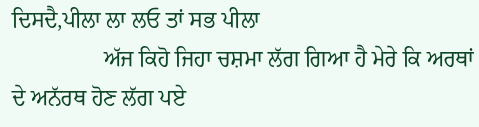ਦਿਸਦੈ,ਪੀਲਾ ਲਾ ਲਓ ਤਾਂ ਸਭ ਪੀਲਾ
                ਅੱਜ ਕਿਹੋ ਜਿਹਾ ਚਸ਼ਮਾ ਲੱਗ ਗਿਆ ਹੈ ਮੇਰੇ ਕਿ ਅਰਥਾਂ ਦੇ ਅਨੱਰਥ ਹੋਣ ਲੱਗ ਪਏ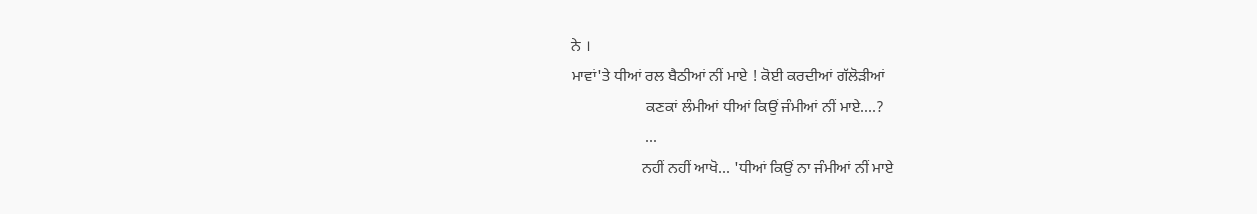ਨੇ ।
ਮਾਵਾਂ'ਤੇ ਧੀਆਂ ਰਲ ਬੈਠੀਆਂ ਨੀਂ ਮਾਏ ! ਕੋਈ ਕਰਦੀਆਂ ਗੱਲੋੜੀਆਂ
                   ਕਣਕਾਂ ਲੰਮੀਆਂ ਧੀਆਂ ਕਿਉਂ ਜੰਮੀਆਂ ਨੀਂ ਮਾਏ....?
                   ...
                  ਨਹੀਂ ਨਹੀਂ ਆਖੋ... 'ਧੀਆਂ ਕਿਉਂ ਨਾ ਜੰਮੀਆਂ ਨੀਂ ਮਾਏ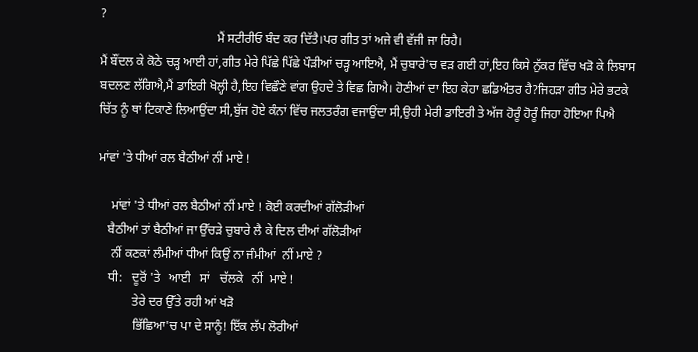?
                                     ਮੈਂ ਸਟੀਰੀਓ ਬੰਦ ਕਰ ਦਿੱਤੈ।ਪਰ ਗੀਤ ਤਾਂ ਅਜੇ ਵੀ ਵੱਜੀ ਜਾ ਰਿਹੈ।
ਮੈਂ ਬੌਂਦਲ ਕੇ ਕੋਠੇ ਚੜ੍ਹ ਆਈ ਹਾਂ,ਗੀਤ ਮੇਰੇ ਪਿੱਛੇ ਪਿੱਛੇ ਪੌੜੀਆਂ ਚੜ੍ਹ ਆਇਐ, ਮੈਂ ਚੁਬਾਰੇ'ਚ ਵੜ ਗਈ ਹਾਂ,ਇਹ ਕਿਸੇ ਨੁੱਕਰ ਵਿੱਚ ਖੜੋ ਕੇ ਲਿਬਾਸ ਬਦਲਣ ਲੱਗਿਐ,ਮੈਂ ਡਾਇਰੀ ਖੋਲ੍ਹੀ ਹੈ,ਇਹ ਵਿਛੌਣੇ ਵਾਂਗ ਉਹਦੇ ਤੇ ਵਿਛ ਗਿਐ। ਹੋਣੀਆਂ ਦਾ ਇਹ ਕੇਹਾ ਛਡਿਅੰਤਰ ਹੈ?ਜਿਹੜਾ ਗੀਤ ਮੇਰੇ ਭਟਕੇ ਚਿੱਤ ਨੂੰ ਥਾਂ ਟਿਕਾਣੇ ਲਿਆਉਂਦਾ ਸੀ,ਬੁੱਜ ਹੋਏ ਕੰਨਾਂ ਵਿੱਚ ਜਲਤਰੰਗ ਵਜਾਉਂਦਾ ਸੀ,ਉਹੀ ਮੇਰੀ ਡਾਇਰੀ ਤੇ ਅੱਜ ਹੋਰੂੰ ਹੋਰੂੰ ਜਿਹਾ ਹੋਇਆ ਪਿਐ

ਮਾਂਵਾਂ 'ਤੇ ਧੀਆਂ ਰਲ ਬੈਠੀਆਂ ਨੀਂ ਮਾਏ !

    ਮਾਂਵਾਂ 'ਤੇ ਧੀਆਂ ਰਲ ਬੈਠੀਆਂ ਨੀਂ ਮਾਏ ! ਕੋਈ ਕਰਦੀਆਂ ਗੱਲੋੜੀਆਂ
   ਬੈਠੀਆਂ ਤਾਂ ਬੈਠੀਆਂ ਜਾ ਉੱਚੜੇ ਚੁਬਾਰੇ ਲੈ ਕੇ ਦਿਲ ਦੀਆਂ ਗੱਲੋੜੀਆਂ
    ਨੀਂ ਕਣਕਾਂ ਲੰਮੀਆਂ ਧੀਆਂ ਕਿਉਂ ਨਾ ਜੰਮੀਆਂ  ਨੀਂ ਮਾਏ ?
   ਧੀ:   ਦੂਰੋਂ 'ਤੇ   ਆਈ   ਸਾਂ   ਚੱਲਕੇ   ਨੀਂ  ਮਾਏ !
           ਤੇਰੇ ਦਰ ਉੱਤੇ ਰਹੀ ਆਂ ਖੜੋ
           ਭਿੱਛਿਆ'ਚ ਪਾ ਦੇ ਸਾਨੂੰ! ਇੱਕ ਲੱਪ ਲੋਰੀਆਂ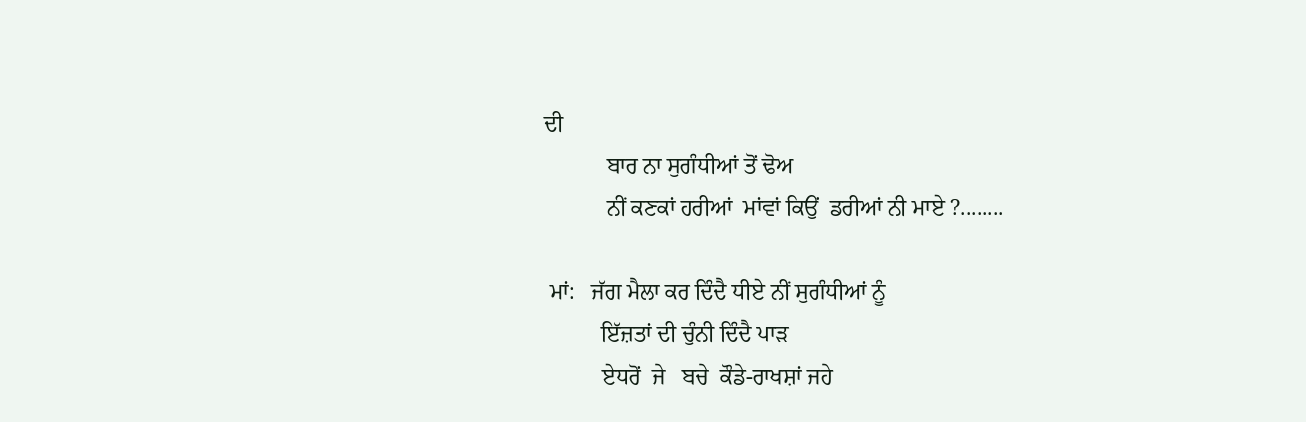ਦੀ
           ਬਾਰ ਨਾ ਸੁਗੰਧੀਆਂ ਤੋਂ ਢੋਅ
           ਨੀਂ ਕਣਕਾਂ ਹਰੀਆਂ  ਮਾਂਵਾਂ ਕਿਉਂ  ਡਰੀਆਂ ਨੀ ਮਾਏ ?........

 ਮਾਂ:   ਜੱਗ ਮੈਲਾ ਕਰ ਦਿੰਦੈ ਧੀਏ ਨੀਂ ਸੁਗੰਧੀਆਂ ਨੂੰ
          ਇੱਜ਼ਤਾਂ ਦੀ ਚੁੰਨੀ ਦਿੰਦੈ ਪਾੜ
          ਏਧਰੋਂ  ਜੇ   ਬਚੇ  ਕੌਡੇ-ਰਾਖਸ਼ਾਂ ਜਹੇ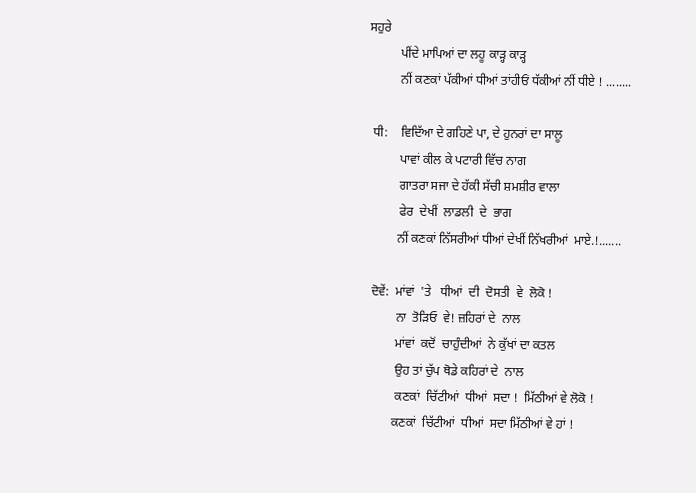ਸਹੁਰੇ
          ਪੀਂਦੇ ਮਾਪਿਆਂ ਦਾ ਲਹੂ ਕਾੜ੍ਹ ਕਾੜ੍ਹ
          ਨੀਂ ਕਣਕਾਂ ਪੱਕੀਆਂ ਧੀਆਂ ਤਾਂਹੀਓਂ ਧੱਕੀਆਂ ਨੀਂ ਧੀਏ ! ........

 ਧੀ:    ਵਿਦਿੱਆ ਦੇ ਗਹਿਣੇ ਪਾ, ਦੇ ਹੁਨਰਾਂ ਦਾ ਸਾਲੂ
          ਪਾਵਾਂ ਕੀਲ ਕੇ ਪਟਾਰੀ ਵਿੱਚ ਨਾਗ
          ਗਾਤਰਾ ਸਜਾ ਦੇ ਹੱਕੀ ਸੱਚੀ ਸ਼ਮਸ਼ੀਰ ਵਾਲਾ
          ਫੇਰ  ਦੇਖੀਂ  ਲਾਡਲੀ  ਦੇ  ਭਾਗ
         ਨੀਂ ਕਣਕਾਂ ਨਿੱਸਰੀਆਂ ਧੀਆਂ ਦੇਖੀਂ ਨਿੱਖਰੀਆਂ  ਮਾਏ.!.......

 ਦੋਵੇਂ:  ਮਾਂਵਾਂ  'ਤੇ   ਧੀਆਂ  ਦੀ  ਦੋਸਤੀ  ਵੇ  ਲੋਕੋ !
         ਨਾ  ਤੋੜਿਓ  ਵੇ! ਜ਼ਹਿਰਾਂ ਦੇ  ਨਾਲ
         ਮਾਂਵਾਂ  ਕਦੋਂ  ਚਾਹੁੰਦੀਆਂ  ਨੇ ਕੁੱਖਾਂ ਦਾ ਕਤਲ
         ਉਹ ਤਾਂ ਚੁੱਪ ਥੋਡੇ ਕਹਿਰਾਂ ਦੇ  ਨਾਲ
         ਕਣਕਾਂ  ਚਿੱਟੀਆਂ  ਧੀਆਂ  ਸਦਾ !  ਮਿੱਠੀਆਂ ਵੇ ਲੋਕੋ !
        ਕਣਕਾਂ  ਚਿੱਟੀਆਂ  ਧੀਆਂ  ਸਦਾ ਮਿੱਠੀਆਂ ਵੇ ਹਾਂ !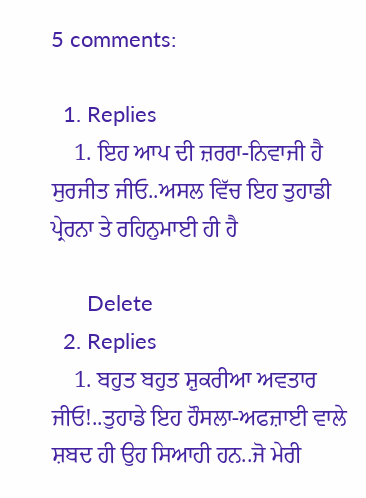5 comments:

  1. Replies
    1. ਇਹ ਆਪ ਦੀ ਜ਼ਰਰਾ-ਨਿਵਾਜੀ ਹੈ ਸੁਰਜੀਤ ਜੀਓ..ਅਸਲ ਵਿੱਚ ਇਹ ਤੁਹਾਡੀ ਪ੍ਰੇਰਨਾ ਤੇ ਰਹਿਨੁਮਾਈ ਹੀ ਹੈ

      Delete
  2. Replies
    1. ਬਹੁਤ ਬਹੁਤ ਸ਼ੁਕਰੀਆ ਅਵਤਾਰ ਜੀਓ!..ਤੁਹਾਡੇ ਇਹ ਹੌਸਲਾ-ਅਫਜ਼ਾਈ ਵਾਲੇ ਸ਼ਬਦ ਹੀ ਉਹ ਸਿਆਹੀ ਹਨ..ਜੋ ਮੇਰੀ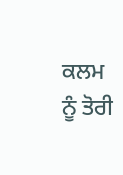ਕਲਮ ਨੂੰ ਤੋਰੀ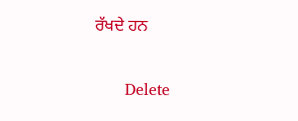ਰੱਖਦੇ ਹਨ

      Delete